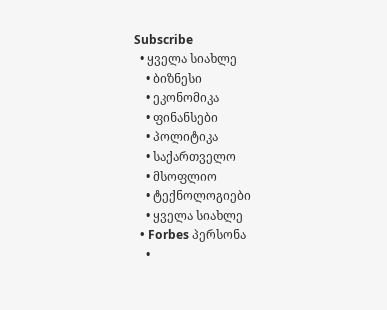Subscribe
  • ყველა სიახლე
    • ბიზნესი
    • ეკონომიკა
    • ფინანსები
    • პოლიტიკა
    • საქართველო
    • მსოფლიო
    • ტექნოლოგიები
    • ყველა სიახლე
  • Forbes პერსონა
    •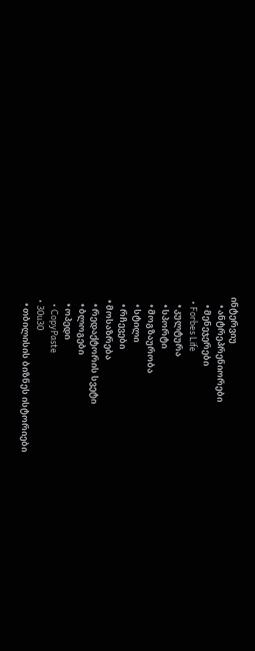ინტერვიუ
    • ანტრეპრენიორები
    • მენეჯერები
  • Forbes Life
    • კულტურა
    • სპორტი
    • მოგზაურობა
    • სტილი
    • რჩევები
  • მოსაზრება
    • რედაქტორის სვეტი
    • ბლოგები
    • ოპედი
    • CopyPaste
  • 30u30
    • თბილისის ბიზნეს ისტორიები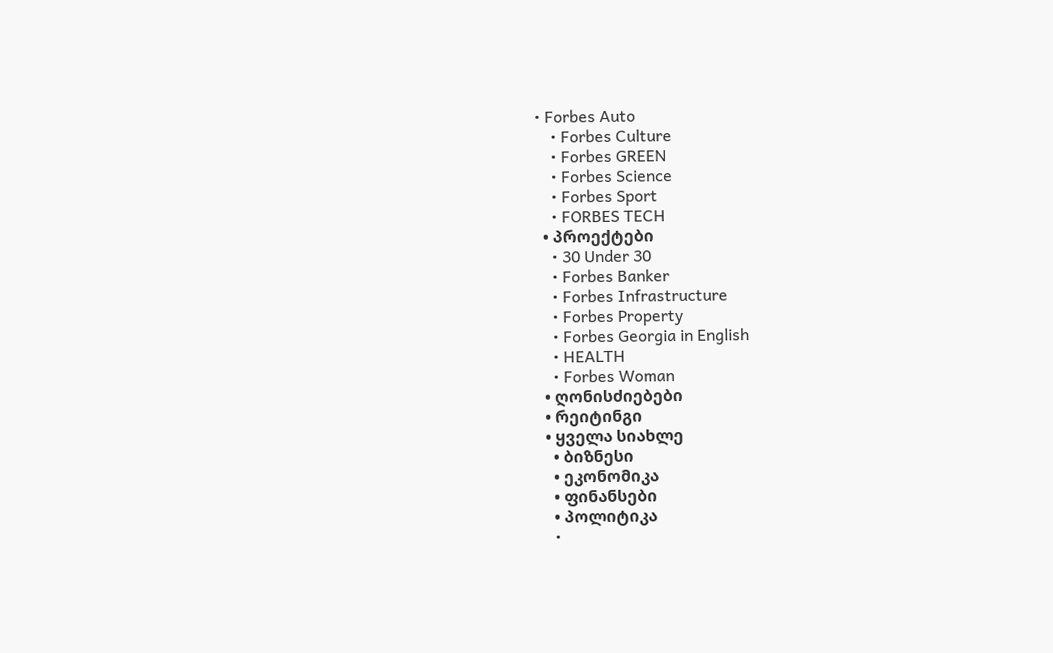• Forbes Auto
    • Forbes Culture
    • Forbes GREEN
    • Forbes Science
    • Forbes Sport
    • FORBES TECH
  • პროექტები
    • 30 Under 30
    • Forbes Banker
    • Forbes Infrastructure
    • Forbes Property
    • Forbes Georgia in English
    • HEALTH
    • Forbes Woman
  • ღონისძიებები
  • რეიტინგი
  • ყველა სიახლე
    • ბიზნესი
    • ეკონომიკა
    • ფინანსები
    • პოლიტიკა
    •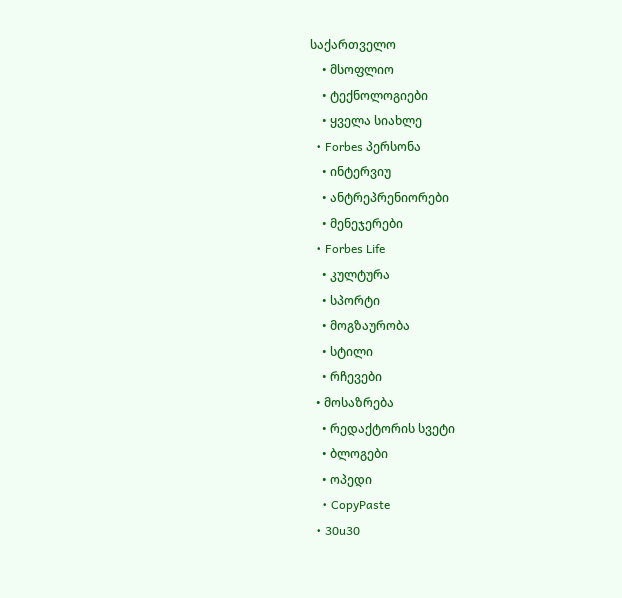საქართველო
    • მსოფლიო
    • ტექნოლოგიები
    • ყველა სიახლე
  • Forbes პერსონა
    • ინტერვიუ
    • ანტრეპრენიორები
    • მენეჯერები
  • Forbes Life
    • კულტურა
    • სპორტი
    • მოგზაურობა
    • სტილი
    • რჩევები
  • მოსაზრება
    • რედაქტორის სვეტი
    • ბლოგები
    • ოპედი
    • CopyPaste
  • 30u30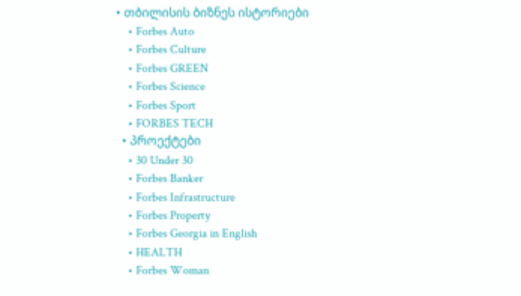• თბილისის ბიზნეს ისტორიები
    • Forbes Auto
    • Forbes Culture
    • Forbes GREEN
    • Forbes Science
    • Forbes Sport
    • FORBES TECH
  • პროექტები
    • 30 Under 30
    • Forbes Banker
    • Forbes Infrastructure
    • Forbes Property
    • Forbes Georgia in English
    • HEALTH
    • Forbes Woman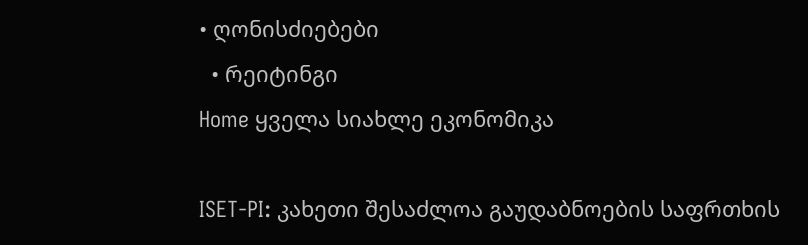• ღონისძიებები
  • რეიტინგი
Home ყველა სიახლე ეკონომიკა

ISET-PI: კახეთი შესაძლოა გაუდაბნოების საფრთხის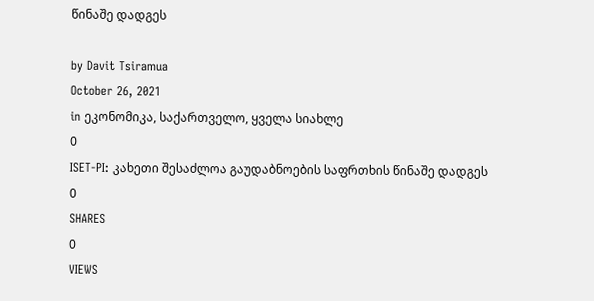წინაშე დადგეს

by Davit Tsiramua
October 26, 2021
in ეკონომიკა, საქართველო, ყველა სიახლე
0
ISET-PI: კახეთი შესაძლოა გაუდაბნოების საფრთხის წინაშე დადგეს
0
SHARES
0
VIEWS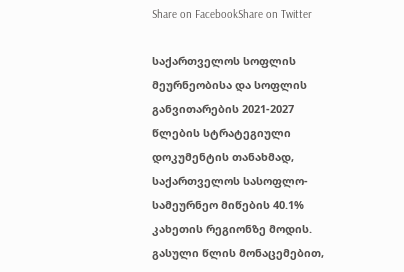Share on FacebookShare on Twitter

საქართველოს სოფლის მეურნეობისა და სოფლის განვითარების 2021-2027 წლების სტრატეგიული დოკუმენტის თანახმად, საქართველოს სასოფლო-სამეურნეო მიწების 40.1% კახეთის რეგიონზე მოდის. გასული წლის მონაცემებით,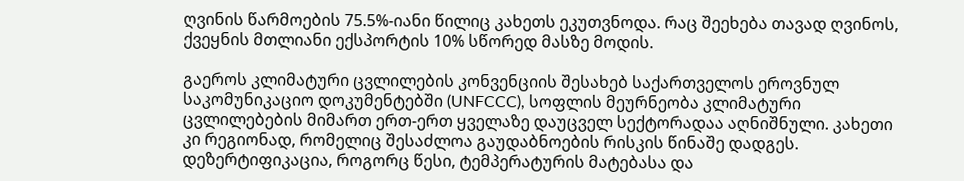ღვინის წარმოების 75.5%-იანი წილიც კახეთს ეკუთვნოდა. რაც შეეხება თავად ღვინოს, ქვეყნის მთლიანი ექსპორტის 10% სწორედ მასზე მოდის.

გაეროს კლიმატური ცვლილების კონვენციის შესახებ საქართველოს ეროვნულ  საკომუნიკაციო დოკუმენტებში (UNFCCC), სოფლის მეურნეობა კლიმატური ცვლილებების მიმართ ერთ-ერთ ყველაზე დაუცველ სექტორადაა აღნიშნული. კახეთი კი რეგიონად, რომელიც შესაძლოა გაუდაბნოების რისკის წინაშე დადგეს. დეზერტიფიკაცია, როგორც წესი, ტემპერატურის მატებასა და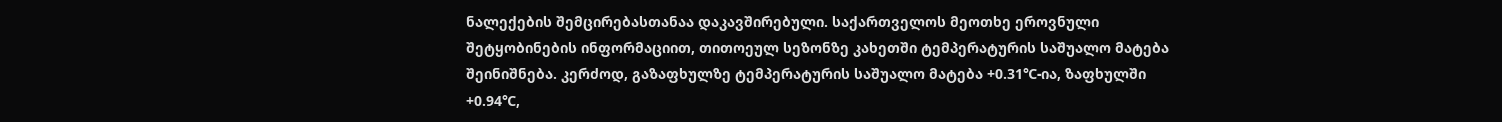ნალექების შემცირებასთანაა დაკავშირებული. საქართველოს მეოთხე ეროვნული შეტყობინების ინფორმაციით, თითოეულ სეზონზე კახეთში ტემპერატურის საშუალო მატება შეინიშნება. კერძოდ, გაზაფხულზე ტემპერატურის საშუალო მატება +0.31℃-ია, ზაფხულში +0.94℃,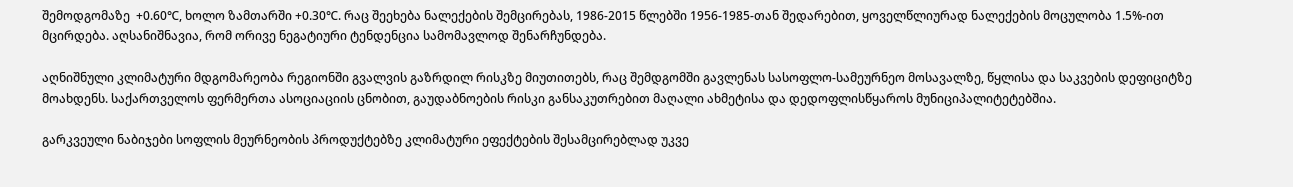შემოდგომაზე  +0.60℃, ხოლო ზამთარში +0.30℃. რაც შეეხება ნალექების შემცირებას, 1986-2015 წლებში 1956-1985-თან შედარებით, ყოველწლიურად ნალექების მოცულობა 1.5%-ით მცირდება. აღსანიშნავია, რომ ორივე ნეგატიური ტენდენცია სამომავლოდ შენარჩუნდება.

აღნიშნული კლიმატური მდგომარეობა რეგიონში გვალვის გაზრდილ რისკზე მიუთითებს, რაც შემდგომში გავლენას სასოფლო-სამეურნეო მოსავალზე, წყლისა და საკვების დეფიციტზე მოახდენს. საქართველოს ფერმერთა ასოციაციის ცნობით, გაუდაბნოების რისკი განსაკუთრებით მაღალი ახმეტისა და დედოფლისწყაროს მუნიციპალიტეტებშია.

გარკვეული ნაბიჯები სოფლის მეურნეობის პროდუქტებზე კლიმატური ეფექტების შესამცირებლად უკვე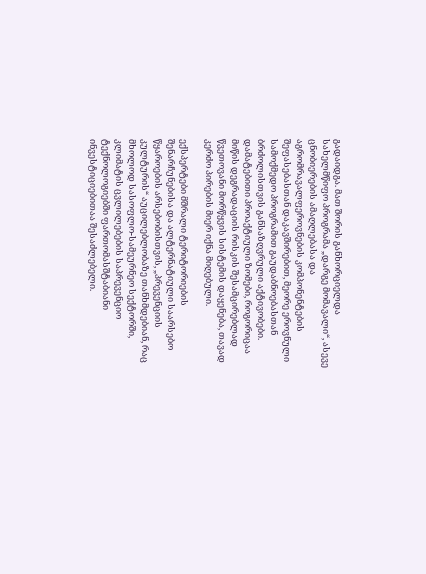გადაიდგა. მათ შორის განხორციელდა სახელმწიფო პროგრამა „დარგე მომავალი“, ასევე ცნობიერების ამაღლებასა და აგრომრავალფეროვნების კომპონენტების შეფასებასთან დაკავშირებით, მეორე ეროვნული სამოქმედო პროგრამით გაუდაბნოებასთან ბრძოლისთვის განსაზღვრული აქტივობები. დამატებითი პროაქტიული ზომები, როგორიცაა მიწის დეგრადაციის რისკის შესამცირებლად წვეთოვანი მორწყვის სისტემის დაყენება, თავად კერძო პირების მიერ იქნა მიღებული.

ექსპერტები მშრალი ტერიტორიების შენარჩუნებისა და ალტერნატიული საარსებო წყაროების არსებობისთვის, „პრევენციის კულტურის“ აუცილებლობაზე თანხმდებიან, რაც მხოლოდ სასოფლო-სამეურნეო სექტორში, კლიმატის ცვლილებების საპრევენციო ტექნოლოგიებში ფართომასშტაბიანი ინვესტიციებითაა შესაძლებელი.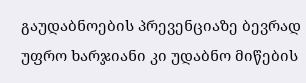გაუდაბნოების პრევენციაზე ბევრად უფრო ხარჯიანი კი უდაბნო მიწების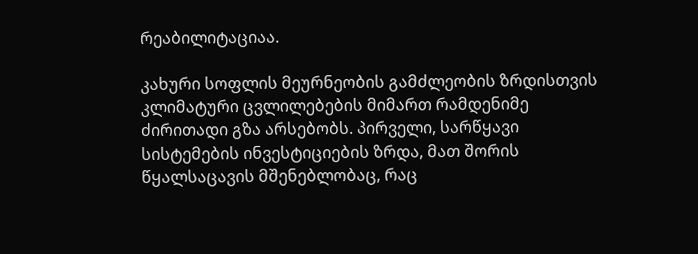რეაბილიტაციაა.

კახური სოფლის მეურნეობის გამძლეობის ზრდისთვის კლიმატური ცვლილებების მიმართ რამდენიმე ძირითადი გზა არსებობს. პირველი, სარწყავი სისტემების ინვესტიციების ზრდა, მათ შორის წყალსაცავის მშენებლობაც, რაც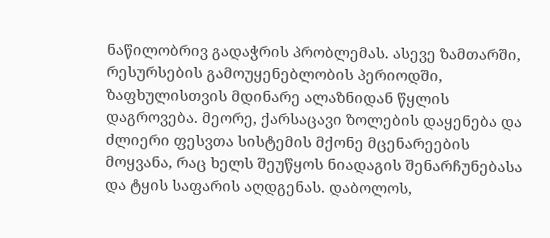ნაწილობრივ გადაჭრის პრობლემას. ასევე ზამთარში, რესურსების გამოუყენებლობის პერიოდში, ზაფხულისთვის მდინარე ალაზნიდან წყლის დაგროვება. მეორე, ქარსაცავი ზოლების დაყენება და ძლიერი ფესვთა სისტემის მქონე მცენარეების მოყვანა, რაც ხელს შეუწყოს ნიადაგის შენარჩუნებასა და ტყის საფარის აღდგენას. დაბოლოს,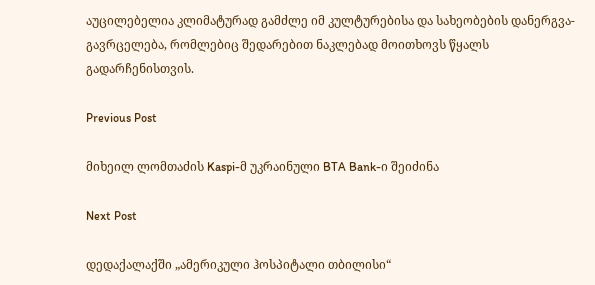აუცილებელია კლიმატურად გამძლე იმ კულტურებისა და სახეობების დანერგვა-გავრცელება, რომლებიც შედარებით ნაკლებად მოითხოვს წყალს გადარჩენისთვის.

Previous Post

მიხეილ ლომთაძის Kaspi-მ უკრაინული BTA Bank-ი შეიძინა

Next Post

დედაქალაქში „ამერიკული ჰოსპიტალი თბილისი“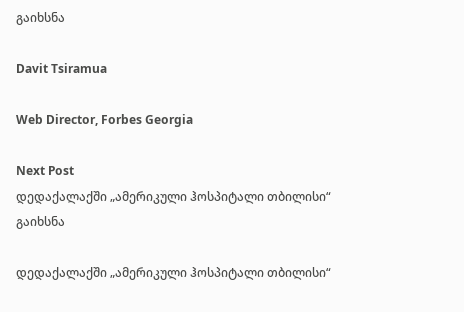გაიხსნა

Davit Tsiramua

Web Director, Forbes Georgia

Next Post
დედაქალაქში „ამერიკული ჰოსპიტალი თბილისი“ გაიხსნა

დედაქალაქში „ამერიკული ჰოსპიტალი თბილისი“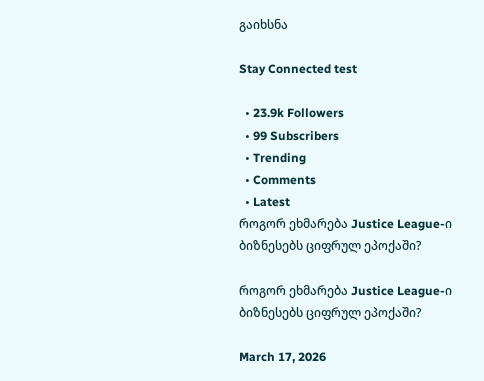გაიხსნა

Stay Connected test

  • 23.9k Followers
  • 99 Subscribers
  • Trending
  • Comments
  • Latest
როგორ ეხმარება Justice League-ი ბიზნესებს ციფრულ ეპოქაში?

როგორ ეხმარება Justice League-ი ბიზნესებს ციფრულ ეპოქაში?

March 17, 2026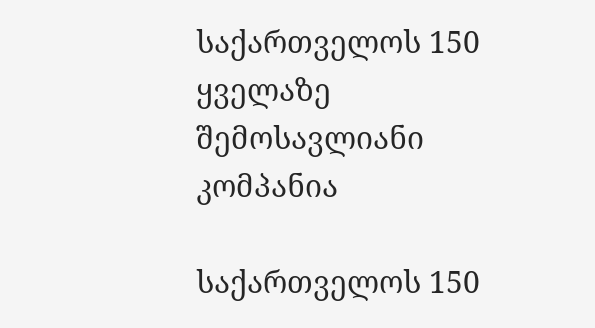საქართველოს 150 ყველაზე შემოსავლიანი კომპანია

საქართველოს 150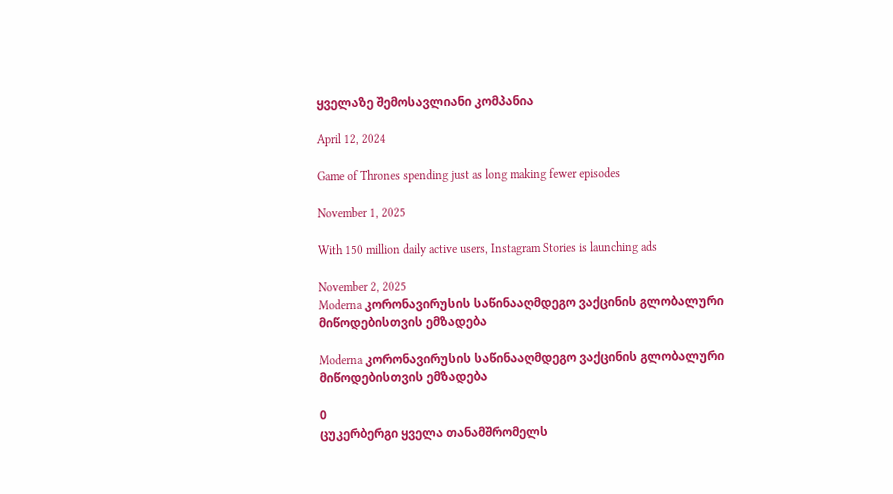ყველაზე შემოსავლიანი კომპანია

April 12, 2024

Game of Thrones spending just as long making fewer episodes

November 1, 2025

With 150 million daily active users, Instagram Stories is launching ads

November 2, 2025
Moderna კორონავირუსის საწინააღმდეგო ვაქცინის გლობალური მიწოდებისთვის ემზადება

Moderna კორონავირუსის საწინააღმდეგო ვაქცინის გლობალური მიწოდებისთვის ემზადება

0
ცუკერბერგი ყველა თანამშრომელს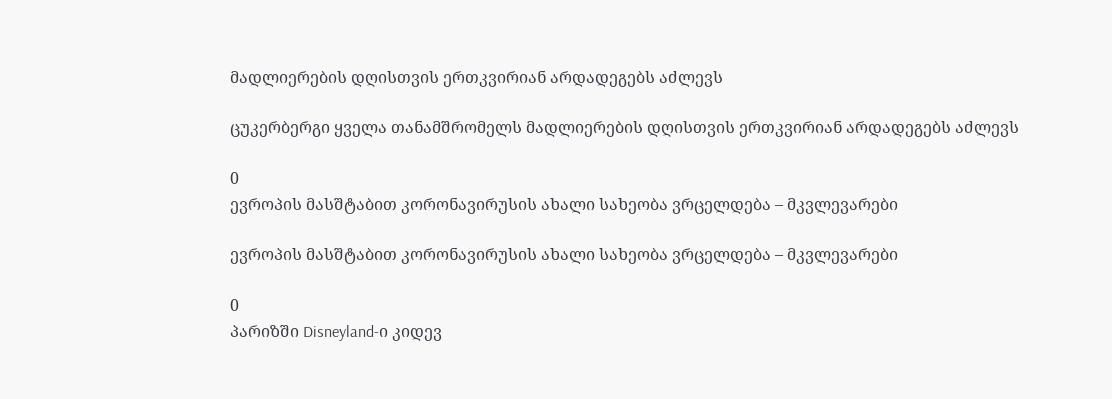მადლიერების დღისთვის ერთკვირიან არდადეგებს აძლევს

ცუკერბერგი ყველა თანამშრომელს მადლიერების დღისთვის ერთკვირიან არდადეგებს აძლევს

0
ევროპის მასშტაბით კორონავირუსის ახალი სახეობა ვრცელდება – მკვლევარები

ევროპის მასშტაბით კორონავირუსის ახალი სახეობა ვრცელდება – მკვლევარები

0
პარიზში Disneyland-ი კიდევ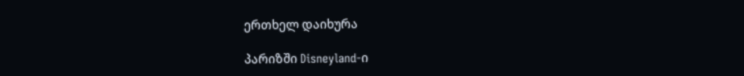ერთხელ დაიხურა

პარიზში Disneyland-ი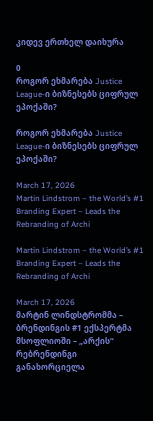კიდევ ერთხელ დაიხურა

0
როგორ ეხმარება Justice League-ი ბიზნესებს ციფრულ ეპოქაში?

როგორ ეხმარება Justice League-ი ბიზნესებს ციფრულ ეპოქაში?

March 17, 2026
Martin Lindstrom – the World’s #1 Branding Expert – Leads the Rebranding of Archi

Martin Lindstrom – the World’s #1 Branding Expert – Leads the Rebranding of Archi

March 17, 2026
მარტინ ლინდსტრომმა – ბრენდინგის #1 ექსპერტმა მსოფლიოში – „არქის“ რებრენდინგი განახორციელა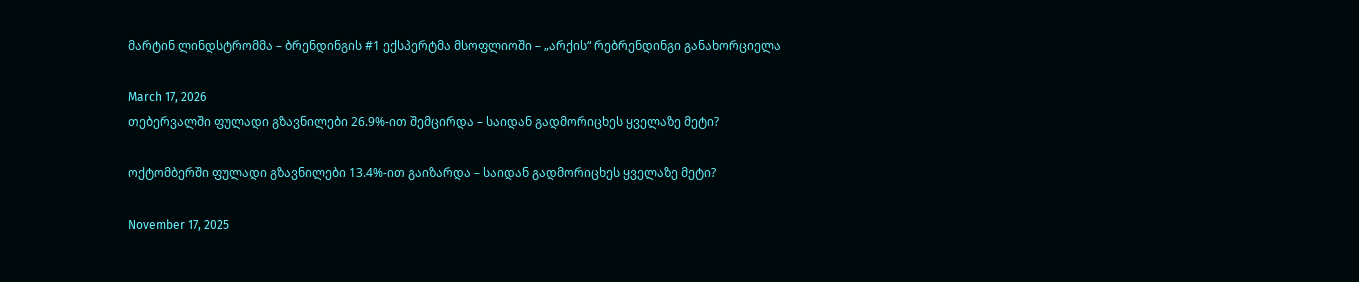მარტინ ლინდსტრომმა – ბრენდინგის #1 ექსპერტმა მსოფლიოში – „არქის“ რებრენდინგი განახორციელა

March 17, 2026
თებერვალში ფულადი გზავნილები 26.9%-ით შემცირდა – საიდან გადმორიცხეს ყველაზე მეტი?

ოქტომბერში ფულადი გზავნილები 13.4%-ით გაიზარდა – საიდან გადმორიცხეს ყველაზე მეტი?

November 17, 2025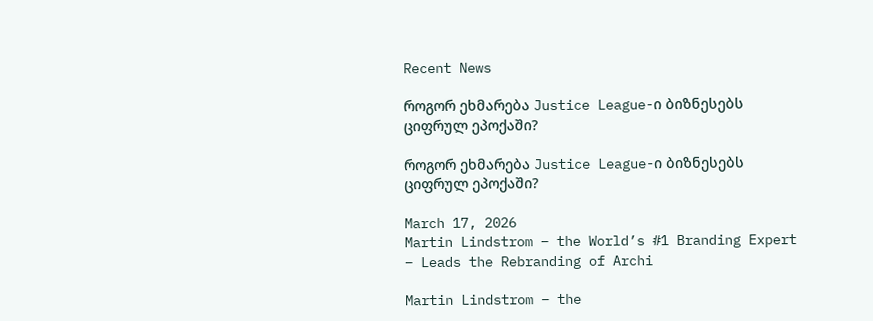Recent News

როგორ ეხმარება Justice League-ი ბიზნესებს ციფრულ ეპოქაში?

როგორ ეხმარება Justice League-ი ბიზნესებს ციფრულ ეპოქაში?

March 17, 2026
Martin Lindstrom – the World’s #1 Branding Expert – Leads the Rebranding of Archi

Martin Lindstrom – the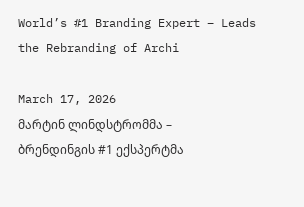World’s #1 Branding Expert – Leads the Rebranding of Archi

March 17, 2026
მარტინ ლინდსტრომმა – ბრენდინგის #1 ექსპერტმა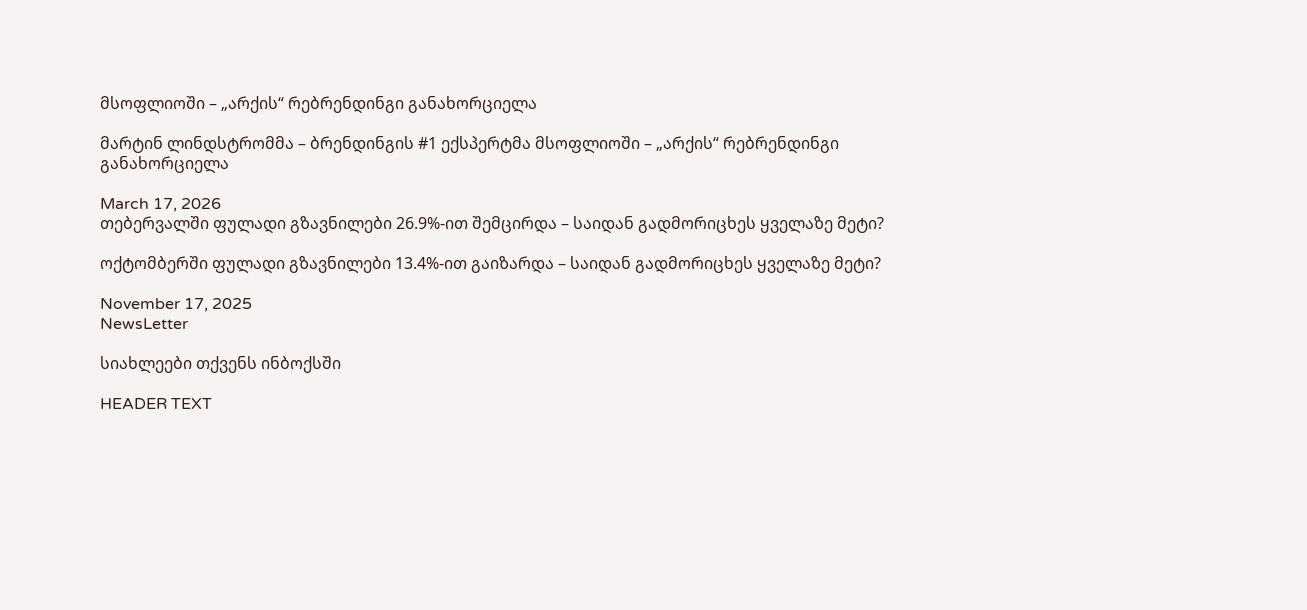მსოფლიოში – „არქის“ რებრენდინგი განახორციელა

მარტინ ლინდსტრომმა – ბრენდინგის #1 ექსპერტმა მსოფლიოში – „არქის“ რებრენდინგი განახორციელა

March 17, 2026
თებერვალში ფულადი გზავნილები 26.9%-ით შემცირდა – საიდან გადმორიცხეს ყველაზე მეტი?

ოქტომბერში ფულადი გზავნილები 13.4%-ით გაიზარდა – საიდან გადმორიცხეს ყველაზე მეტი?

November 17, 2025
NewsLetter

სიახლეები თქვენს ინბოქსში

HEADER TEXT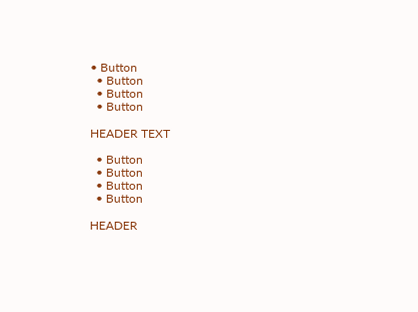• Button
  • Button
  • Button
  • Button

HEADER TEXT

  • Button
  • Button
  • Button
  • Button

HEADER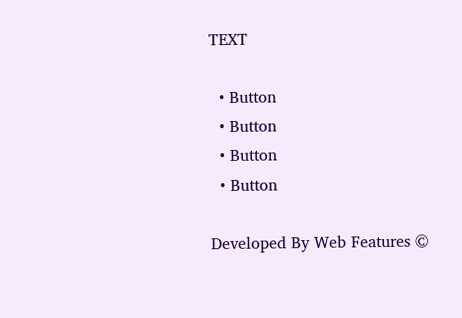TEXT

  • Button
  • Button
  • Button
  • Button

Developed By Web Features ©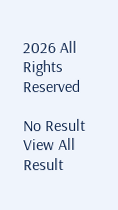2026 All Rights Reserved

No Result
View All Result